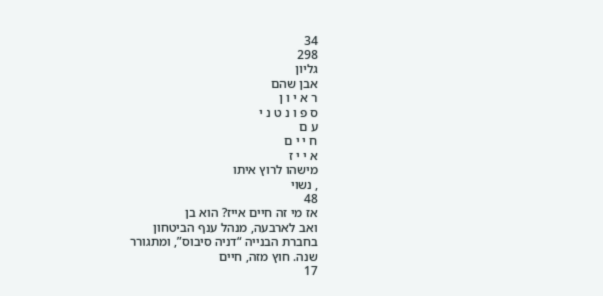34
298
גליון
אבן שהם
ר א י ו ן
ס פ ו נ ט נ י
ע ם
ח י י ם
א י י ז
מישהו לרוץ איתו
, נשוי
48
אז מי זה חיים אייז? הוא בן
ואב לארבעה, מנהל ענף הביטחון
בחברת הבנייה “דניה סיבוס”, ומתגורר
שנה. חוץ מזה, חיים
17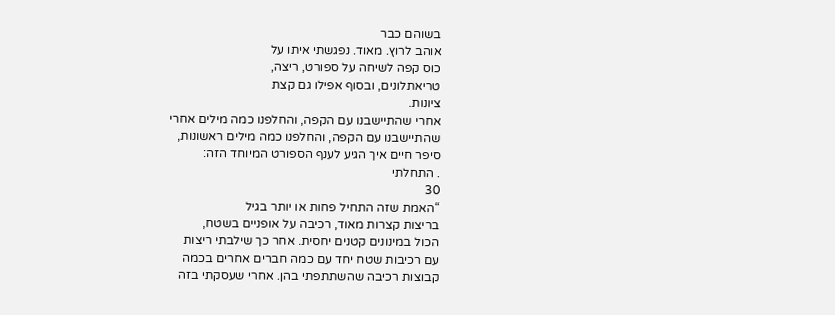בשוהם כבר
אוהב לרוץ. מאוד. נפגשתי איתו על
כוס קפה לשיחה על ספורט, ריצה,
טריאתלונים, ובסוף אפילו גם קצת
ציונות.
אחרי שהתיישבנו עם הקפה, והחלפנו כמה מילים אחרי
שהתיישבנו עם הקפה, והחלפנו כמה מילים ראשונות,
סיפר חיים איך הגיע לענף הספורט המיוחד הזה:
. התחלתי
30
“האמת שזה התחיל פחות או יותר בגיל
בריצות קצרות מאוד, רכיבה על אופניים בשטח,
הכול במינונים קטנים יחסית. אחר כך שילבתי ריצות
עם רכיבות שטח יחד עם כמה חברים אחרים בכמה
קבוצות רכיבה שהשתתפתי בהן. אחרי שעסקתי בזה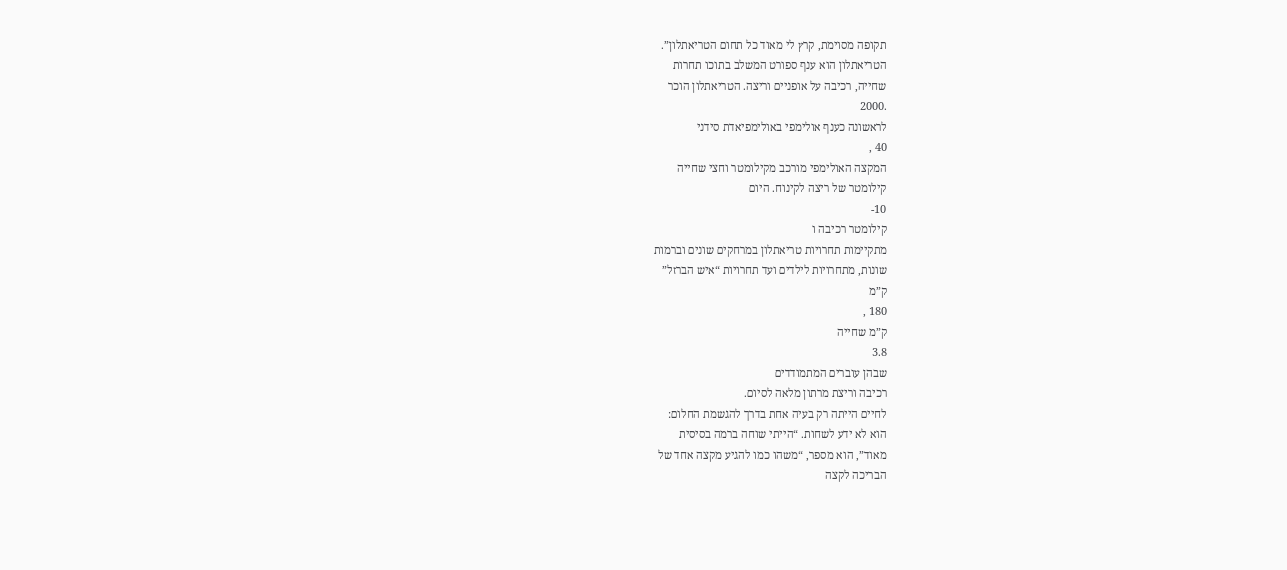תקופה מסוימת, קרץ לי מאוד כל תחום הטריאתלון”.
הטריאתלון הוא ענף ספורט המשלב בתוכו תחרות
שחייה, רכיבה על אופניים וריצה. הטריאתלון הוכר
.2000
לראשונה כענף אולימפי באולימפיאדת סידני
40 ,
המקצה האולימפי מורכב מקילומטר וחצי שחייה
קילומטר של ריצה לקינוח. היום
10-
קילומטר רכיבה ו
מתקיימות תחרויות טריאתלון במרחקים שונים וברמות
שונות, מתחרויות לילדים ועד תחרויות “איש הברזל”
ק”מ
180 ,
ק”מ שחייה
3.8
שבהן עוברים המתמודדים
רכיבה וריצת מרתון מלאה לסיום.
לחיים הייתה רק בעיה אחת בדרך להגשמת החלום:
הוא לא ידע לשחות. “הייתי שוחה ברמה בסיסית
מאוד”, הוא מספר, “משהו כמו להגיע מקצה אחד של
הבריכה לקצה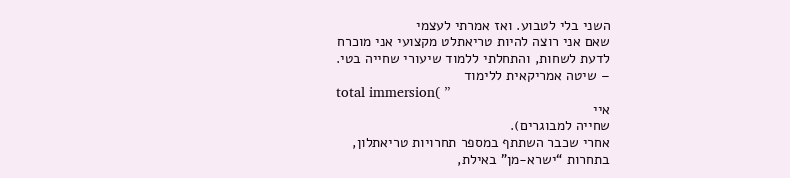השני בלי לטבוע. ואז אמרתי לעצמי
שאם אני רוצה להיות טריאתלט מקצועי אני מוכרח
לדעת לשחות, והתחלתי ללמוד שיעורי שחייה בטי.
– שיטה אמריקאית ללימוד
total immersion( ”
איי
שחייה למבוגרים).
אחרי שכבר השתתף במספר תחרויות טריאתלון,
בתחרות “ישרא-מן” באילת,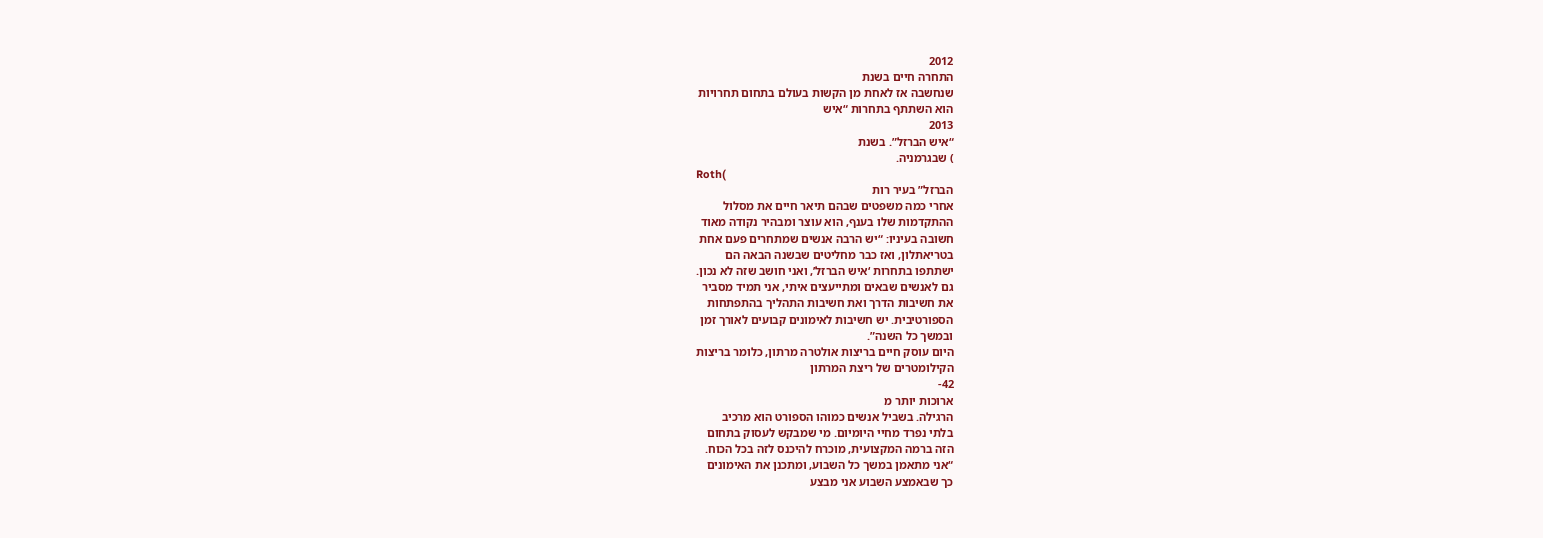2012
התחרה חיים בשנת
שנחשבה אז לאחת מן הקשות בעולם בתחום תחרויות
הוא השתתף בתחרות “איש
2013
“איש הברזל”. בשנת
) שבגרמניה.
Roth(
הברזל” בעיר רות
אחרי כמה משפטים שבהם תיאר חיים את מסלול
ההתקדמות שלו בענף, הוא עוצר ומבהיר נקודה מאוד
חשובה בעיניו: “יש הרבה אנשים שמתחרים פעם אחת
בטריאתלון, ואז כבר מחליטים שבשנה הבאה הם
ישתתפו בתחרות ‘איש הברזל’, ואני חושב שזה לא נכון.
גם לאנשים שבאים ומתייעצים איתי, אני תמיד מסביר
את חשיבות הדרך ואת חשיבות התהליך בהתפתחות
הספורטיבית. יש חשיבות לאימונים קבועים לאורך זמן
ובמשך כל השנה”.
היום עוסק חיים בריצות אולטרה מרתון, כלומר בריצות
הקילומטרים של ריצת המרתון
42-
ארוכות יותר מ
הרגילה. בשביל אנשים כמוהו הספורט הוא מרכיב
בלתי נפרד מחיי היומיום. מי שמבקש לעסוק בתחום
הזה ברמה המקצועית, מוכרח להיכנס לזה בכל הכוח.
“אני מתאמן במשך כל השבוע, ומתכנן את האימונים
כך שבאמצע השבוע אני מבצע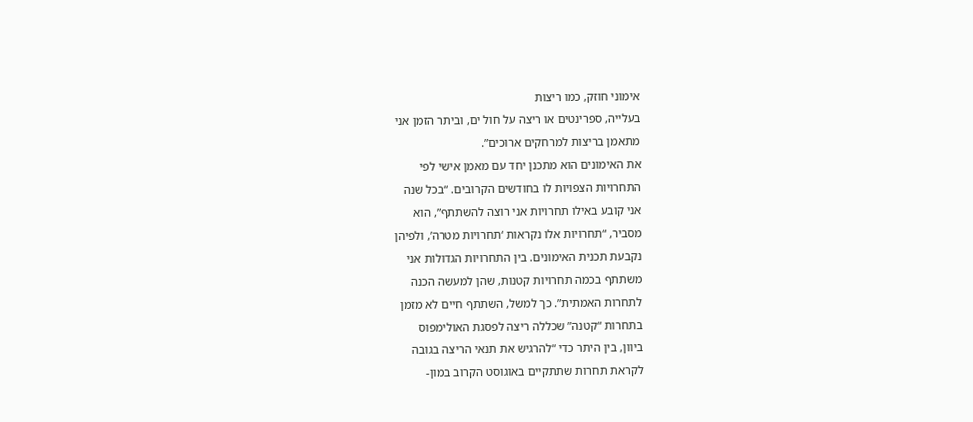אימוני חוזק, כמו ריצות
בעלייה, ספרינטים או ריצה על חול ים, וביתר הזמן אני
מתאמן בריצות למרחקים ארוכים”.
את האימונים הוא מתכנן יחד עם מאמן אישי לפי
התחרויות הצפויות לו בחודשים הקרובים. “בכל שנה
אני קובע באילו תחרויות אני רוצה להשתתף”, הוא
מסביר, “תחרויות אלו נקראות ‘תחרויות מטרה’, ולפיהן
נקבעת תכנית האימונים. בין התחרויות הגדולות אני
משתתף בכמה תחרויות קטנות, שהן למעשה הכנה
לתחרות האמתית”. כך למשל, השתתף חיים לא מזמן
בתחרות “קטנה” שכללה ריצה לפסגת האולימפוס
ביוון, בין היתר כדי “להרגיש את תנאי הריצה בגובה
לקראת תחרות שתתקיים באוגוסט הקרוב במון-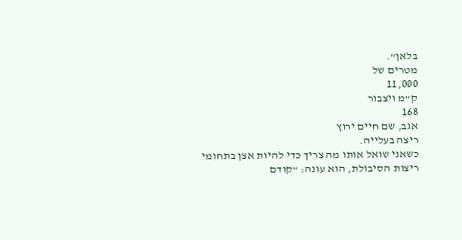בלאן”.
מטרים של
11,000
ק”מ ויצבור
168
אגב, שם חיים ירוץ
ריצה בעלייה.
כשאני שואל אותו מה צריך כדי להיות אצן בתחומי
ריצות הסיבולת, הוא עונה: “קודם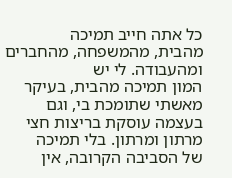כל אתה חייב תמיכה
מהבית, מהמשפחה, מהחברים ומהעבודה. לי יש
המון תמיכה מהבית, בעיקר מאשתי שתומכת בי, וגם
בעצמה עוסקת בריצות חצי מרתון ומרתון. בלי תמיכה
של הסביבה הקרובה, אין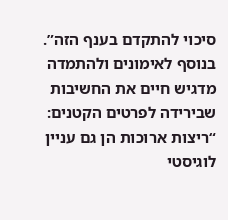סיכוי להתקדם בענף הזה”.
בנוסף לאימונים ולהתמדה מדגיש חיים את החשיבות
שבירידה לפרטים הקטנים: “ריצות ארוכות הן גם עניין
לוגיסטי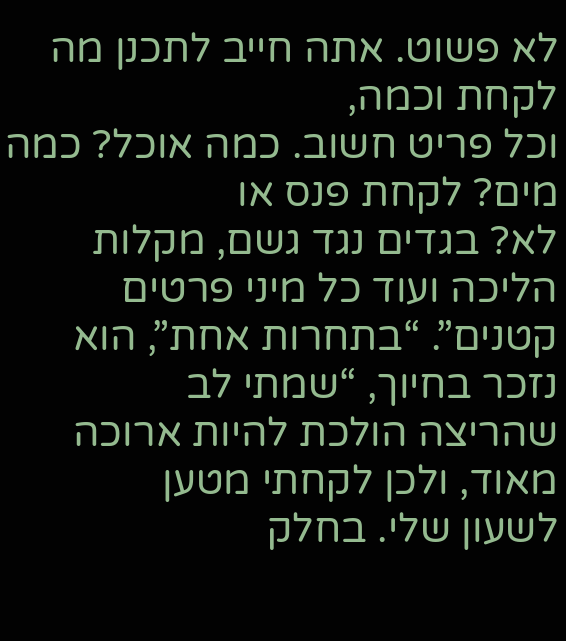לא פשוט. אתה חייב לתכנן מה לקחת וכמה,
וכל פריט חשוב. כמה אוכל? כמה מים? לקחת פנס או
לא? בגדים נגד גשם, מקלות הליכה ועוד כל מיני פרטים
קטנים”. “בתחרות אחת”, הוא נזכר בחיוך, “שמתי לב
שהריצה הולכת להיות ארוכה מאוד, ולכן לקחתי מטען
לשעון שלי. בחלק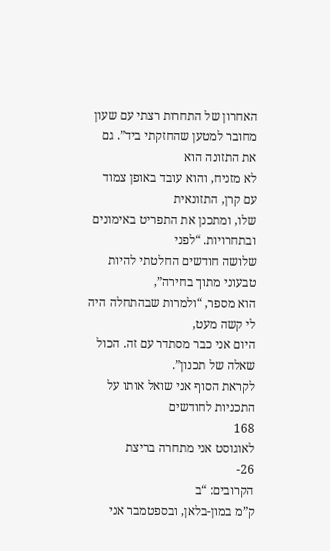האחרון של התחרות רצתי עם שעון
מחובר למטען שהחזקתי ביד”. גם את התזונה הוא
לא מזניח, והוא עובד באופן צמוד עם קרן, התזונאית
שלו, ומתכנן את התפריט באימונים ובתחרויות. “לפני
שלושה חודשים החלטתי להיות טבעוני מתוך בחירה”,
הוא מספר, “ולמרות שבהתחלה היה לי קשה מעט,
היום אני כבר מסתדר עם זה. הכול שאלה של תכנון”.
לקראת הסוף אני שואל אותו על התכניות לחודשים
168
לאוגוסט אני מתחרה בריצת
26-
הקרובים: “ב
ק”מ במון-בלאן, ובספטמבר אני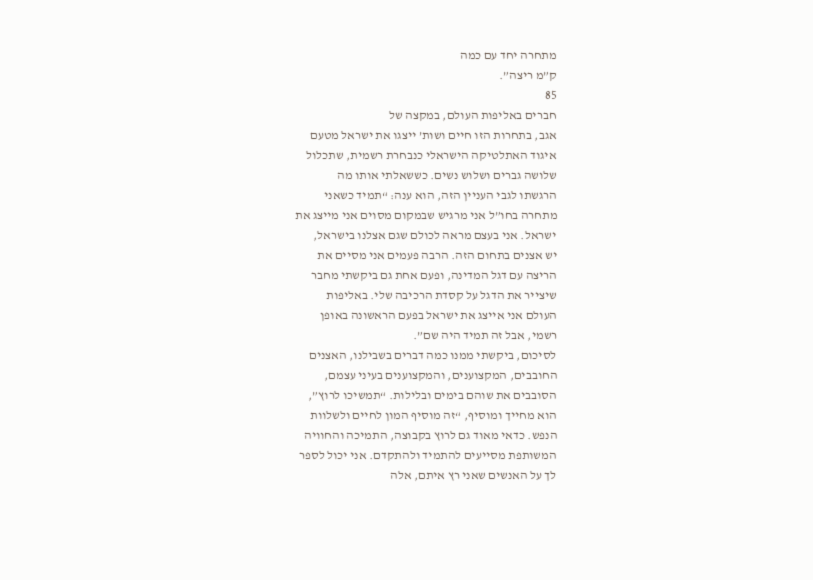מתחרה יחד עם כמה
ק”מ ריצה”.
85
חברים באליפות העולם, במקצה של
אגב, בתחרות הזו חיים ושות’ ייצגו את ישראל מטעם
איגוד האתלטיקה הישראלי כנבחרת רשמית, שתכלול
שלושה גברים ושלוש נשים. כששאלתי אותו מה
הרגשתו לגבי העניין הזה, הוא ענה: “תמיד כשאני
מתחרה בחו”ל אני מרגיש שבמקום מסוים אני מייצג את
ישראל. אני בעצם מראה לכולם שגם אצלנו בישראל,
יש אצנים בתחום הזה. הרבה פעמים אני מסיים את
הריצה עם דגל המדינה, ופעם אחת גם ביקשתי מחבר
שיצייר את הדגל על קסדת הרכיבה שלי. באליפות
העולם אני אייצג את ישראל בפעם הראשונה באופן
רשמי, אבל זה תמיד היה שם”.
לסיכום, ביקשתי ממנו כמה דברים בשבילנו, האצנים
החובבים, המקצוענים, והמקצוענים בעיני עצמם,
הסובבים את שוהם בימים ובלילות. “תמשיכו לרוץ”,
הוא מחייך ומוסיף, “זה מוסיף המון לחיים ולשלוות
הנפש. כדאי מאוד גם לרוץ בקבוצה, התמיכה והחוויה
המשותפת מסייעים להתמיד ולהתקדם. אני יכול לספר
לך על האנשים שאני רץ איתם, אלה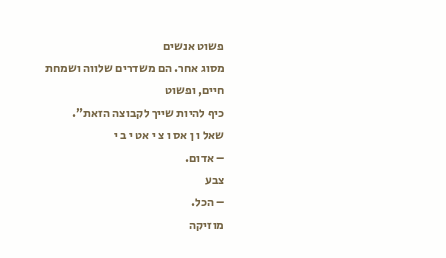פשוט אנשים
מסוג אחר. הם משדרים שלווה ושמחת חיים, ופשוט
כיף להיות שייך לקבוצה הזאת”.
שאל ו ן אס ו צ י אט י ב י
– אדום.
צבע
– הכל.
מוזיקה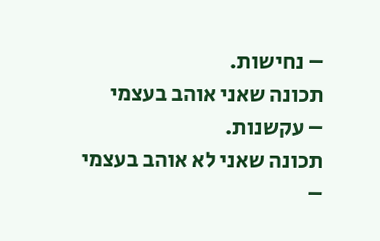– נחישות.
תכונה שאני אוהב בעצמי
– עקשנות.
תכונה שאני לא אוהב בעצמי
–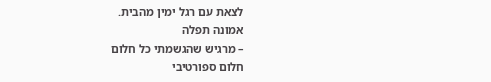לצאת עם רגל ימין מהבית.
אמונה תפלה
– מרגיש שהגשמתי כל חלום
חלום ספורטיבי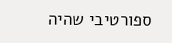ספורטיבי שהיה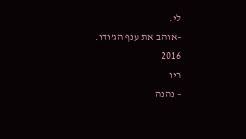לי.
–אוהב את ענף הג’ודו.
2016
ריו
– נהנה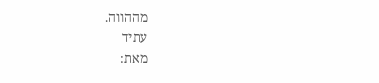מההווה.
עתיד
מאת: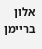אלון בריימן